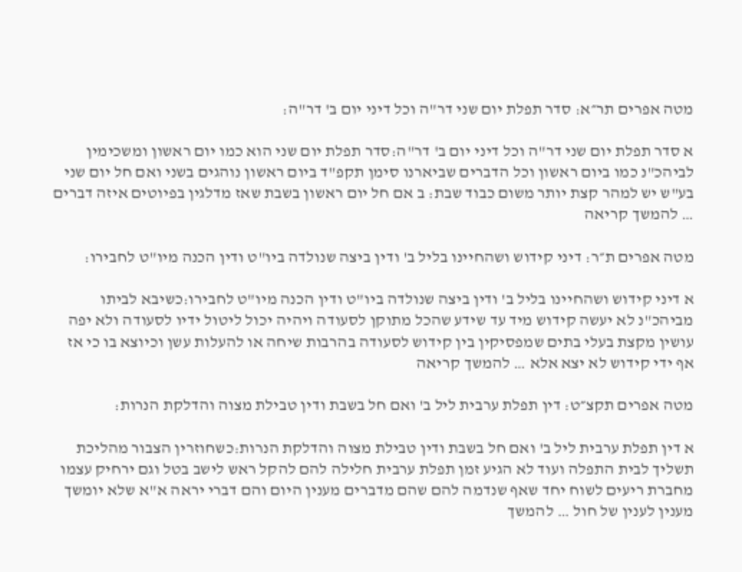מטה אפרים תר״א: סדר תפלת יום שני דר"ה וכל דיני יום ב' דר"ה:

א סדר תפלת יום שני דר"ה וכל דיני יום ב' דר"ה:סדר תפלת יום שני הוא כמו יום ראשון ומשכימין לביהכ"נ כמו ביום ראשון וכל הדברים שביארנו סימן תקפ"ד ביום ראשון נוהגים בשני ואם חל יום שני בע"ש יש למהר קצת יותר משום כבוד שבת: ב אם חל יום ראשון בשבת שאז מדלגין בפיוטים איזה דברים … להמשך קריאה

מטה אפרים ת״ר: דיני קידוש ושהחיינו בליל ב' ודין ביצה שנולדה ביו"ט ודין הכנה מיו"ט לחבירו:

א דיני קידוש ושהחיינו בליל ב' ודין ביצה שנולדה ביו"ט ודין הכנה מיו"ט לחבירו:כשיבא לביתו מביהכ"נ לא יעשה קידוש מיד עד שידע שהכל מתוקן לסעודה ויהיה יכול ליטול ידיו לסעודה ולא יפה עושין מקצת בעלי בתים שמפסיקין בין קידוש לסעודה בהרבות שיחה או להעלות עשן וכיוצא בו כי אז אף ידי קידוש לא יצא אלא … להמשך קריאה

מטה אפרים תקצ״ט: דין תפלת ערבית ליל ב' ואם חל בשבת ודין טבילת מצוה והדלקת הנרות:

א דין תפלת ערבית ליל ב' ואם חל בשבת ודין טבילת מצוה והדלקת הנרות:כשחוזרין הצבור מהליכת תשליך לבית התפלה ועוד לא הגיע זמן תפלת ערבית חלילה להם להקל ראש לישב בטל וגם ירחיק עצמו מחברת ריעים לשוח יחד שאף שנדמה להם שהם מדברים מענין היום והם דברי יראה א"א שלא יומשך מענין לענין של חול … להמשך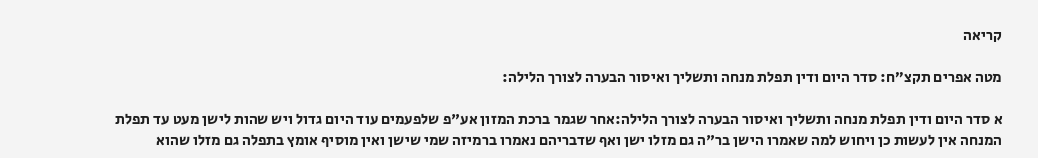קריאה

מטה אפרים תקצ״ח: סדר היום ודין תפלת מנחה ותשליך ואיסור הבערה לצורך הלילה:

א סדר היום ודין תפלת מנחה ותשליך ואיסור הבערה לצורך הלילה:אחר שגמר ברכת המזון אע"פ שלפעמים עוד היום גדול ויש שהות לישן מעט עד תפלת המנחה אין לעשות כן ויחוש למה שאמרו הישן בר"ה גם מזלו ישן ואף שדבריהם נאמרו ברמיזה שמי שישן ואין מוסיף אומץ בתפלה גם מזלו שהוא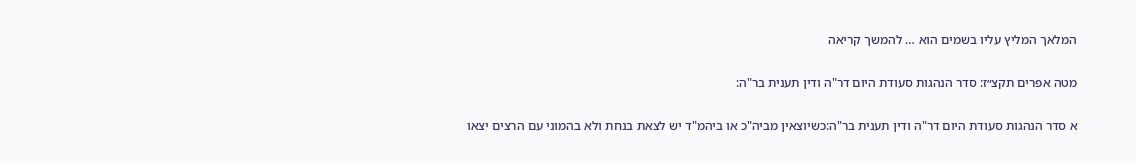המלאך המליץ עליו בשמים הוא … להמשך קריאה

מטה אפרים תקצ״ז: סדר הנהגות סעודת היום דר"ה ודין תענית בר"ה:

א סדר הנהגות סעודת היום דר"ה ודין תענית בר"ה:כשיוצאין מביה"כ או ביהמ"ד יש לצאת בנחת ולא בהמוני עם הרצים יצאו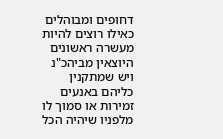דחופים ומבוהלים כאילו רוצים להיות מעשרה ראשונים היוצאין מביהכ"נ ויש שמתקנין כליהם באנעים זמירות או סמוך לו מלפניו שיהיה הכל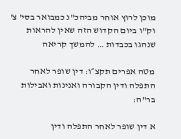מוכן לרוץ אוחר מביהכ"נ כמבואר בסי' צ' וק"ו ביום הקדוש הזה שאין להראות שנהגו בכבדות … להמשך קריאה

מטה אפרים תקצ״ו: דין שופר לאחר התפלה ודין הקבורה ואנינות ואבילות בר"ה:

א דין שופר לאחר התפלה ודין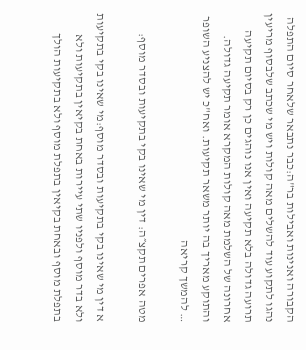הקבורה ואנינות ואבילות בר"ה:כבר נתבאר שלאחר סיום התפלה נהגו לתקוע עוד להשלים מאה קולות ויש מי שכתב שלבסוף מריעין תרועה גדולה בלא תקיעה ואין אנו נוהגים כן רק בסיום תקיעה אחרונה של השלמת מאה קולות המקרא אומר תקיעה גדולה. והתוקע מאריך בה יותר משאר תקיעות. ואח"כ יש להצניע השופר … להמשך קריאה

מטה אפרים תקצ״ה: דין מי שאינו בקי בתקיעות ובסדר מוסף:

א דין מי שאינו בקי בתקיעות ובסדר מוסף:מי שאינו בקי בתקיעות ולא בדר מוסף ולפניו שתי עיירות באחת בקיאין בתקיעות ולא בתפלת מוסף ובאחת בקיאין בתפלת מוסף ולא בתקיעות הולך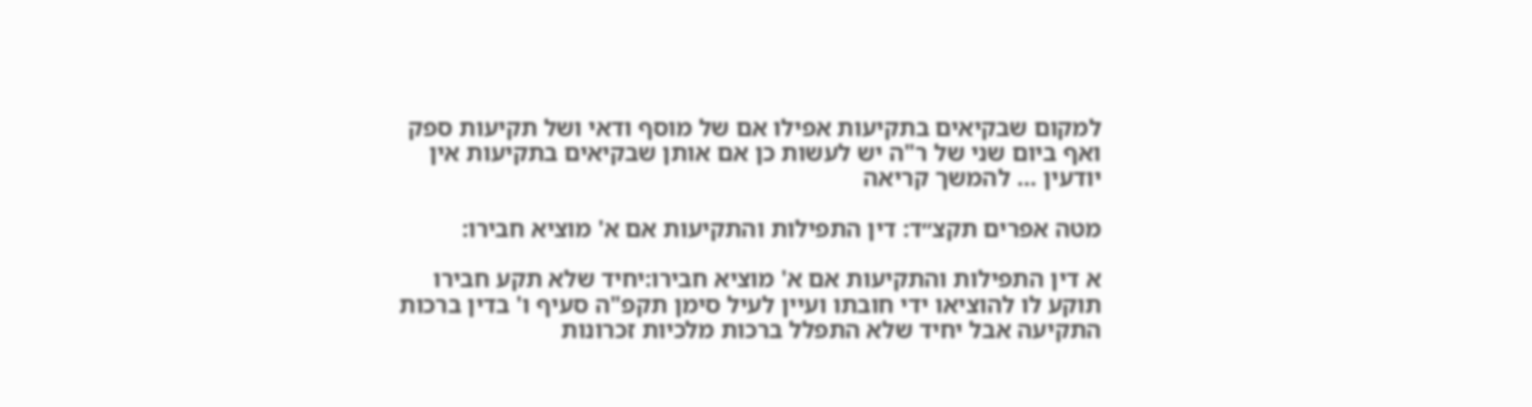למקום שבקיאים בתקיעות אפילו אם של מוסף ודאי ושל תקיעות ספק ואף ביום שני של ר"ה יש לעשות כן אם אותן שבקיאים בתקיעות אין יודעין … להמשך קריאה

מטה אפרים תקצ״ד: דין התפילות והתקיעות אם א' מוציא חבירו:

א דין התפילות והתקיעות אם א' מוציא חבירו:יחיד שלא תקע חבירו תוקע לו להוציאו ידי חובתו ועיין לעיל סימן תקפ"ה סעיף ו' בדין ברכות התקיעה אבל יחיד שלא התפלל ברכות מלכיות זכרונות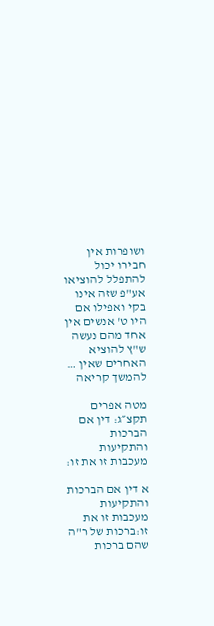ושופרות אין חבירו יכול להתפלל להוציאו אע"פ שזה אינו בקי ואפילו אם היו ט' אנשים אין אחד מהם נעשה ש"ץ להוציא האחרים שאין … להמשך קריאה

מטה אפרים תקצ״ג: דין אם הברכות והתקיעות מעכבות זו את זו:

א דין אם הברכות והתקיעות מעכבות זו את זו:ברכות של ר"ה שהם ברכות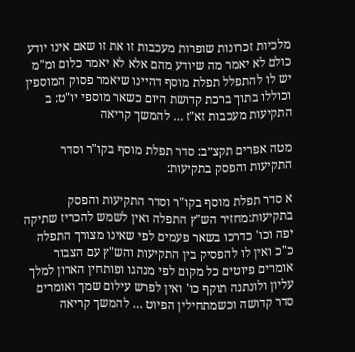מלכיות זכרונות שופרות מעכבות זו את זו שאם אינו יודע כולם לא יאמר מה שיודע מהם אלא לא יאמר כלום ומ"מ יש לו להתפלל תפלת מוסף דהיינו שיאמר פסוק המוספין וכוללו בתוך ברכת קדושת היום כשאר מוספי יו"ט: ב התקיעות מעכבות זא"ז … להמשך קריאה

מטה אפרים תקצ״ב: סדר תפלת מוסף בקו"ר וסדר התקיעות והפסק בתקיעות:

א סדר תפלת מוסף בקו"ר וסדר התקיעות והפסק בתקיעות:מחזיר הש"ץ התפלה ואין לשמש להכריז שתיקה יפה וכו' כדרכו בשאר פעמים לפי שאינו מצורך התפלה כ"כ ואין לו להפסיק בין התקיעות והש"ץ עם הצבור אומרים פיוטים כל מקום לפי מנהגו ופותחין הארון למלך עליון ולונתנה תוקף כו' ואין לפרש עילום שמך ואומרים סדר קדושה וכשמתחילין הפיוט … להמשך קריאה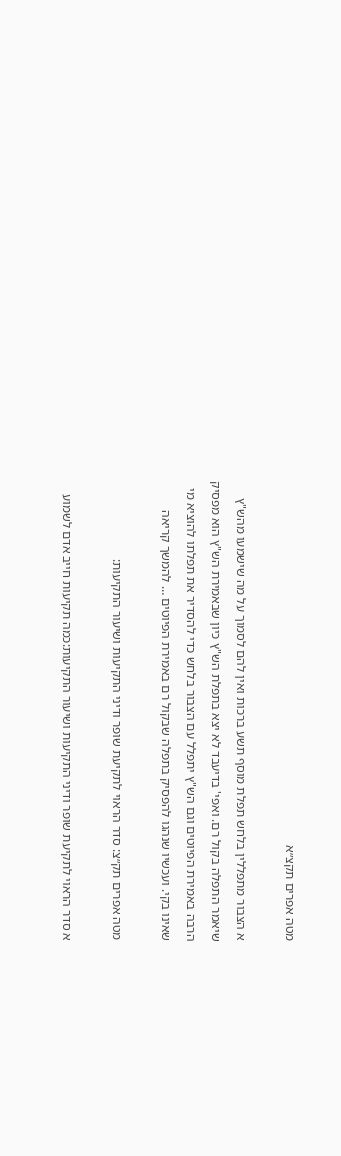מטה אפרים תקצ״א

א הצבור מתפללין בלחש תפלת מוסף תשע ברכות ואין להם לסמוך על מה שישמעו מהש"ץ שיאמר התפלה בקול רם. ואפי' בדיעבד לא יצא בתפלת הש"ץ כיון שבאמירת הש"ץ הוא מפסיק הרבה באמירת הפיוטים וגם הש"ץ יתפלל עם הצבור בלחש כדי להסדיר את תפלתו להוציא מי שאינו בקי. ועכשיו שנהגו להפסיק בתפלה שבקול רם באמירת הפיוטים … להמשך קריאה

מטה אפרים תק״צ: סדר הראוי לתקיעת שופר ודיני התקיעות ושיעור התקיעות:

א סדר הראוי לתקיעת שופר ודיני התקיעות ושיעור התקיעות:כמה תקיעות חייב אדם לשמוע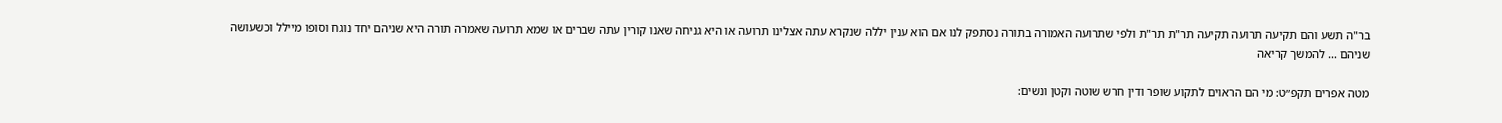בר"ה תשע והם תקיעה תרועה תקיעה תר"ת תר"ת ולפי שתרועה האמורה בתורה נסתפק לנו אם הוא ענין יללה שנקרא עתה אצלינו תרועה או היא גניחה שאנו קורין עתה שברים או שמא תרועה שאמרה תורה היא שניהם יחד נוגח וסופו מיילל וכשעושה שניהם … להמשך קריאה

מטה אפרים תקפ״ט: מי הם הראוים לתקוע שופר ודין חרש שוטה וקטן ונשים: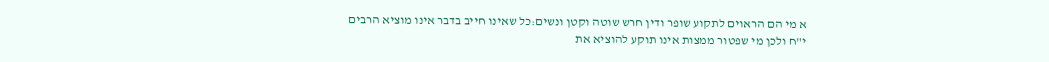א מי הם הראוים לתקוע שופר ודין חרש שוטה וקטן ונשים:כל שאינו חייב בדבר אינו מוציא הרבים י"ח ולכן מי שפטור ממצות אינו תוקע להוציא את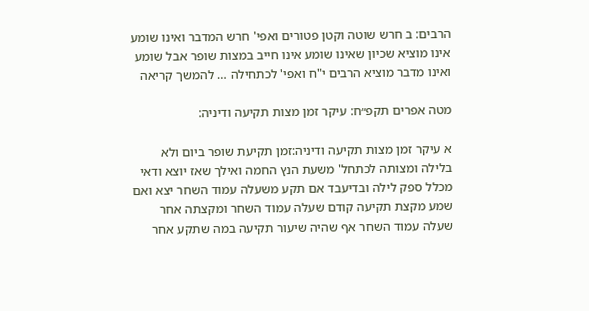הרבים: ב חרש שוטה וקטן פטורים ואפי' חרש המדבר ואינו שומע אינו מוציא שכיון שאינו שומע אינו חייב במצות שופר אבל שומע ואינו מדבר מוציא הרבים י"ח ואפי' לכתחילה … להמשך קריאה

מטה אפרים תקפ״ח: עיקר זמן מצות תקיעה ודיניה:

א עיקר זמן מצות תקיעה ודיניה:זמן תקיעת שופר ביום ולא בלילה ומצותה לכתחל' משעת הנץ החמה ואילך שאז יוצא ודאי מכלל ספק לילה ובדיעבד אם תקע משעלה עמוד השחר יצא ואם שמע מקצת תקיעה קודם שעלה עמוד השחר ומקצתה אחר שעלה עמוד השחר אף שהיה שיעור תקיעה במה שתקע אחר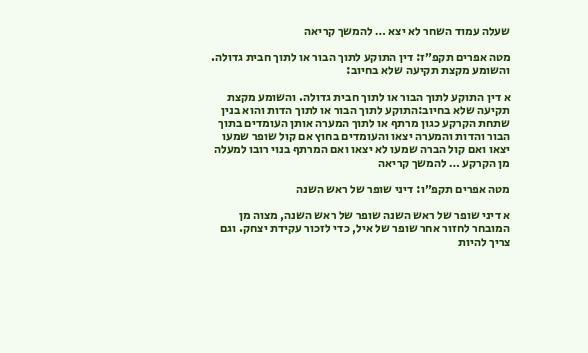שעלה עמוד השחר לא יצא … להמשך קריאה

מטה אפרים תקפ״ז: דין התוקע לתוך הבור או לתוך חבית גדולה. והשומע מקצת תקיעה שלא בחיוב:

א דין התוקע לתוך הבור או לתוך חבית גדולה. והשומע מקצת תקיעה שלא בחיוב:התוקע לתוך הבור או לתוך הדות והוא בנין שתחת הקרקע כגון מרתף או לתוך המערה אותן העומדים בתוך הבור והדות והמערה יצאו והעומדים בחוץ אם קול שופר שמעו יצאו ואם קול הברה שמעו לא יצאו ואם המרתף בנוי רובו למעלה מן הקרקע … להמשך קריאה

מטה אפרים תקפ״ו: דיני שופר של ראש השנה

א דיני שופר של ראש השנה שופר של ראש השנה, מצוה מן המובחר לחזור אחר שופר של איל, כדי לזכור עקידת יצחק. וגם צריך להיות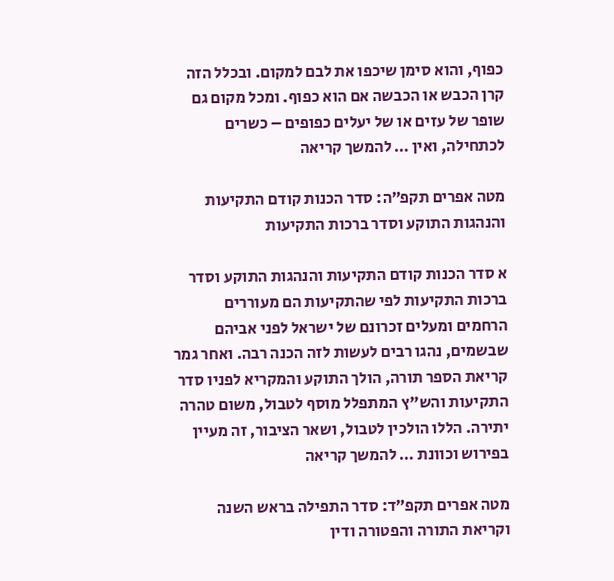כפוף, והוא סימן שיכפו את לבם למקום. ובכלל הזה קרן הכבש או הכבשה אם הוא כפוף. ומכל מקום גם שופר של עזים או של יעלים כפופים – כשרים לכתחילה, ואין … להמשך קריאה

מטה אפרים תקפ״ה: סדר הכנות קודם התקיעות והנהגות התוקע וסדר ברכות התקיעות

א סדר הכנות קודם התקיעות והנהגות התוקע וסדר ברכות התקיעות לפי שהתקיעות הם מעוררים הרחמים ומעלים זכרונם של ישראל לפני אביהם שבשמים, נהגו רבים לעשות לזה הכנה רבה. ואחר גמר קריאת הספר תורה, הולך התוקע והמקריא לפניו סדר התקיעות והש"ץ המתפלל מוסף לטבול, משום טהרה יתירה. הללו הולכין לטבול, ושאר הציבור, זה מעיין בפירוש וכוונת … להמשך קריאה

מטה אפרים תקפ״ד: סדר התפילה בראש השנה וקריאת התורה והפטורה ודין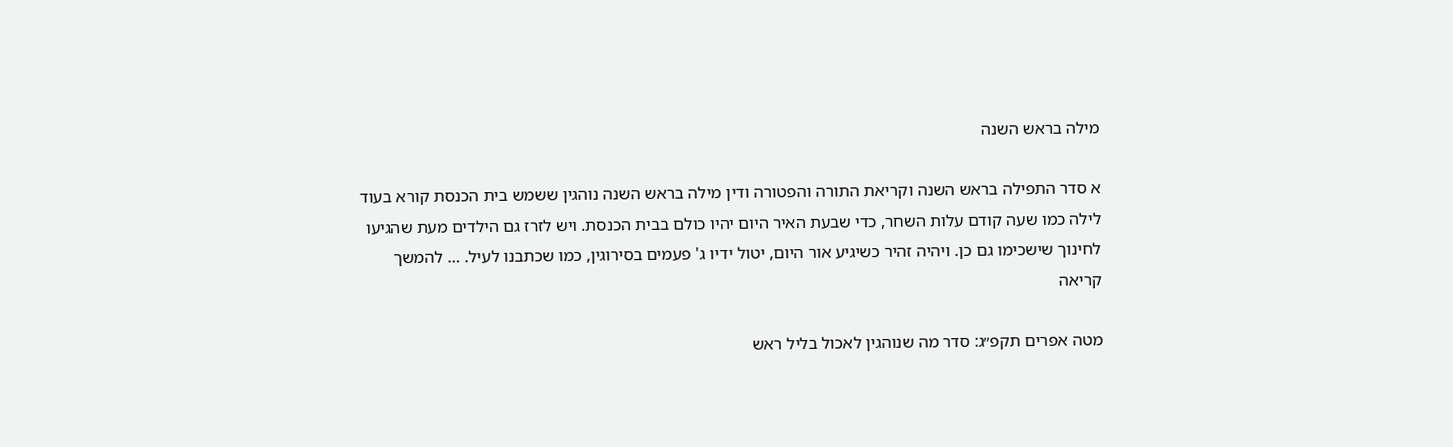מילה בראש השנה

א סדר התפילה בראש השנה וקריאת התורה והפטורה ודין מילה בראש השנה נוהגין ששמש בית הכנסת קורא בעוד לילה כמו שעה קודם עלות השחר, כדי שבעת האיר היום יהיו כולם בבית הכנסת. ויש לזרז גם הילדים מעת שהגיעו לחינוך שישכימו גם כן. ויהיה זהיר כשיגיע אור היום, יטול ידיו ג' פעמים בסירוגין, כמו שכתבנו לעיל. … להמשך קריאה

מטה אפרים תקפ״ג: סדר מה שנוהגין לאכול בליל ראש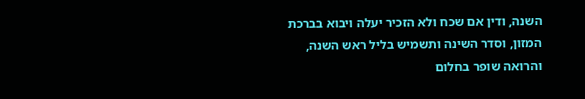השנה, ודין אם שכח ולא הזכיר יעלה ויבוא בברכת המזון, וסדר השינה ותשמיש בליל ראש השנה, והרואה שופר בחלום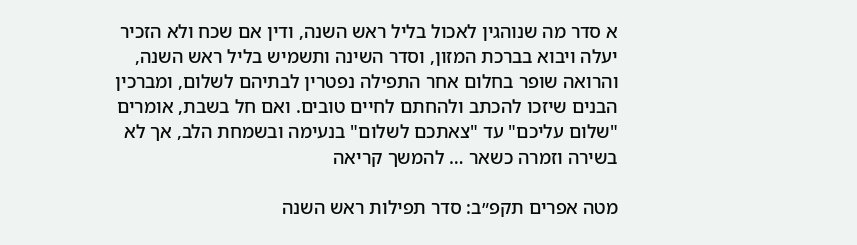א סדר מה שנוהגין לאכול בליל ראש השנה, ודין אם שכח ולא הזכיר יעלה ויבוא בברכת המזון, וסדר השינה ותשמיש בליל ראש השנה, והרואה שופר בחלום אחר התפילה נפטרין לבתיהם לשלום, ומברכין הבנים שיזכו להכתב ולהחתם לחיים טובים. ואם חל בשבת, אומרים "שלום עליכם" עד "צאתכם לשלום" בנעימה ובשמחת הלב, אך לא בשירה וזמרה כשאר … להמשך קריאה

מטה אפרים תקפ״ב: סדר תפילות ראש השנה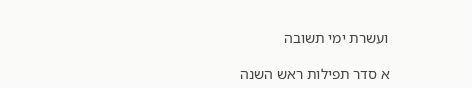ועשרת ימי תשובה

א סדר תפילות ראש השנה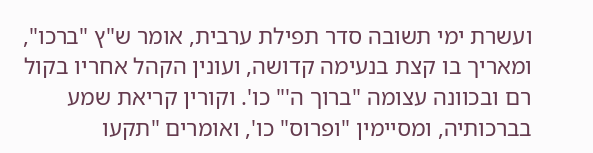ועשרת ימי תשובה סדר תפילת ערבית, אומר ש"ץ "ברכו", ומאריך בו קצת בנעימה קדושה, ועונין הקהל אחריו בקול רם ובכוונה עצומה "ברוך ה'" כו'. וקורין קריאת שמע בברכותיה, ומסיימין "ופרוס" כו', ואומרים "תקעו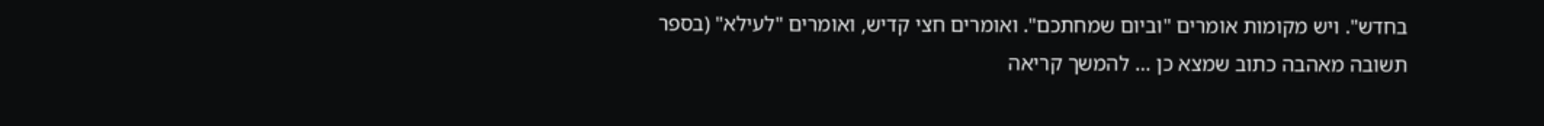בחדש". ויש מקומות אומרים "וביום שמחתכם". ואומרים חצי קדיש, ואומרים "לעילא" (בספר תשובה מאהבה כתוב שמצא כן … להמשך קריאה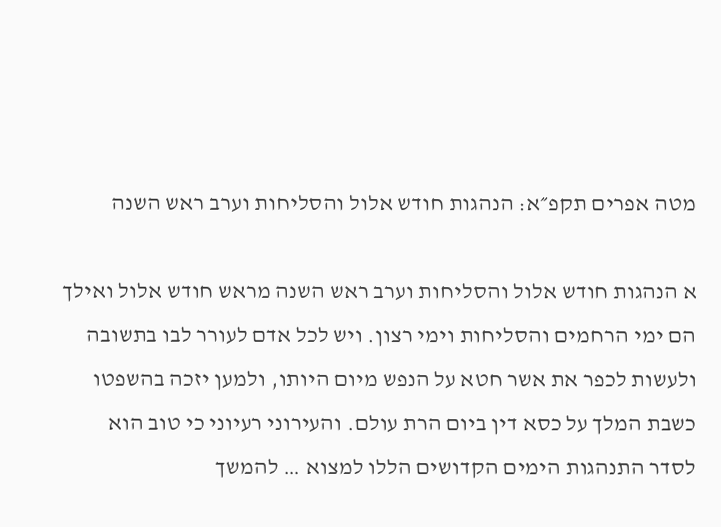מטה אפרים תקפ״א: הנהגות חודש אלול והסליחות וערב ראש השנה

א הנהגות חודש אלול והסליחות וערב ראש השנה מראש חודש אלול ואילך הם ימי הרחמים והסליחות וימי רצון. ויש לכל אדם לעורר לבו בתשובה ולעשות לכפר את אשר חטא על הנפש מיום היותו, ולמען יזכה בהשפטו כשבת המלך על כסא דין ביום הרת עולם. והעירוני רעיוני כי טוב הוא לסדר התנהגות הימים הקדושים הללו למצוא … להמשך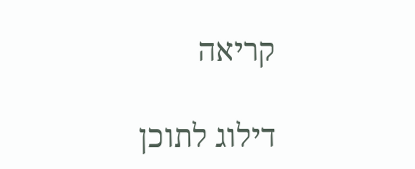קריאה

דילוג לתוכן